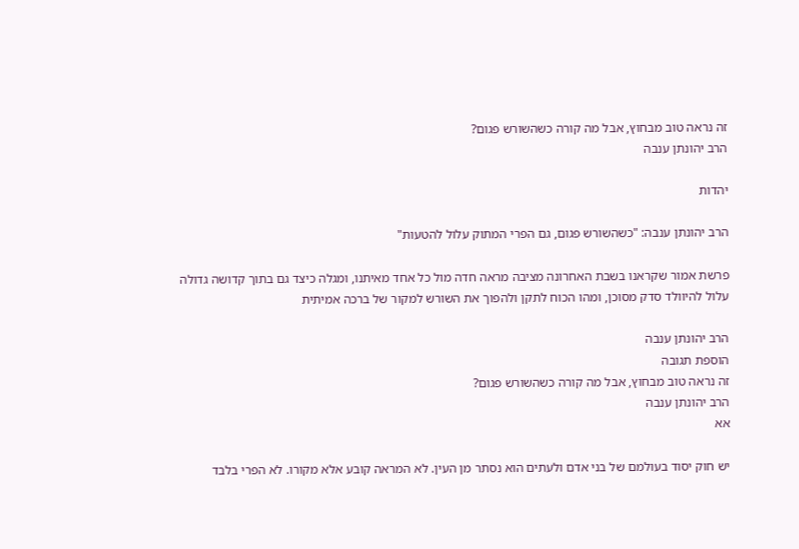זה נראה טוב מבחוץ, אבל מה קורה כשהשורש פגום?
הרב יהונתן ענבה

יהדות

הרב יהונתן ענבה: "כשהשורש פגום, גם הפרי המתוק עלול להטעות"

פרשת אמור שקראנו בשבת האחרונה מציבה מראה חדה מול כל אחד מאיתנו, ומגלה כיצד גם בתוך קדושה גדולה עלול להיוולד סדק מסוכן, ומהו הכוח לתקן ולהפוך את השורש למקור של ברכה אמיתית

הרב יהונתן ענבה
הוספת תגובה
זה נראה טוב מבחוץ, אבל מה קורה כשהשורש פגום?
הרב יהונתן ענבה
אא

יש חוק יסוד בעולמם של בני אדם ולעתים הוא נסתר מן העין. לא המראה קובע אלא מקורו. לא הפרי בלבד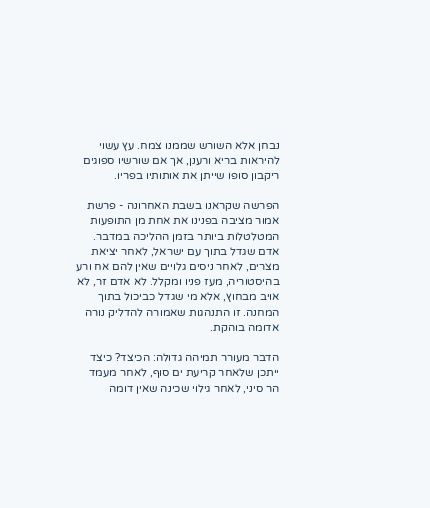נבחן אלא השורש שממנו צמח. עץ עשוי להיראות בריא ורענן, אך אם שורשיו ספוגים ריקבון סופו שייתן את אותותיו בפריו.

הפרשה שקראנו בשבת האחרונה - פרשת אמור מציבה בפנינו את אחת מן התופעות המטלטלות ביותר בזמן ההליכה במדבר. אדם שגדל בתוך עם ישראל, לאחר יציאת מצרים, לאחר ניסים גלויים שאין להם אח ורע בהיסטוריה, מעז פניו ומקלל. לא אדם זר, לא אויב מבחוץ, אלא מי שגדל כביכול בתוך המחנה. זו התנהגות שאמורה להדליק נורה אדומה בוהקת.

הדבר מעורר תמיהה גדולה: הכיצד? כיצד ייתכן שלאחר קריעת ים סוף, לאחר מעמד הר סיני, לאחר גילוי שכינה שאין דומה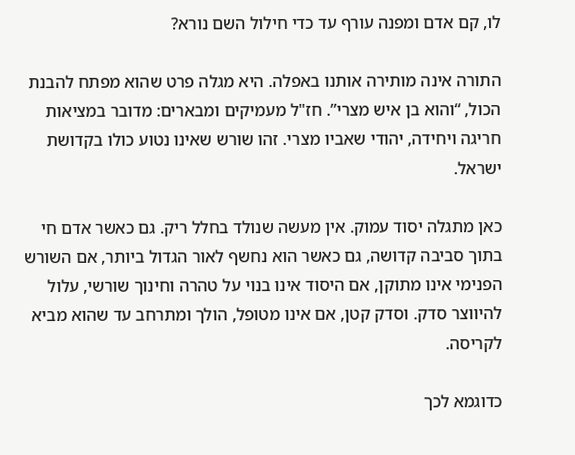לו, קם אדם ומפנה עורף עד כדי חילול השם נורא?

התורה אינה מותירה אותנו באפלה. היא מגלה פרט שהוא מפתח להבנת הכול, “והוא בן איש מצרי”. חז"ל מעמיקים ומבארים: מדובר במציאות חריגה ויחידה, יהודי שאביו מצרי. זהו שורש שאינו נטוע כולו בקדושת ישראל.

כאן מתגלה יסוד עמוק. אין מעשה שנולד בחלל ריק. גם כאשר אדם חי בתוך סביבה קדושה, גם כאשר הוא נחשף לאור הגדול ביותר, אם השורש הפנימי אינו מתוקן, אם היסוד אינו בנוי על טהרה וחינוך שורשי, עלול להיווצר סדק. וסדק קטן, אם אינו מטופל, הולך ומתרחב עד שהוא מביא לקריסה.

כדוגמא לכך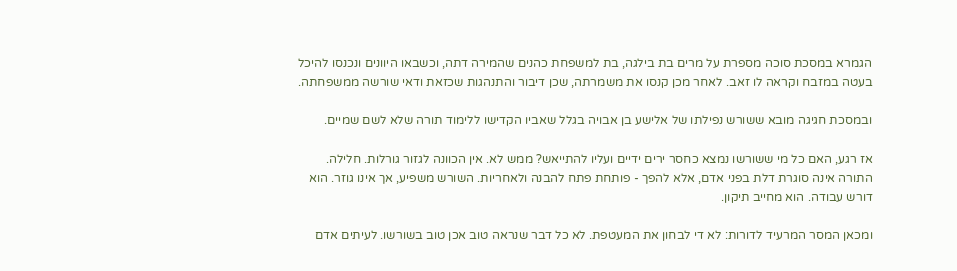הגמרא במסכת סוכה מספרת על מרים בת בילגה, בת למשפחת כהנים שהמירה דתה, וכשבאו היוונים ונכנסו להיכל בעטה במזבח וקראה לו זאב. לאחר מכן קנסו את משמרתה, שכן דיבור והתנהגות שכזאת ודאי שורשה ממשפחתה.

ובמסכת חגיגה מובא ששורש נפילתו של אלישע בן אבויה בגלל שאביו הקדישו ללימוד תורה שלא לשם שמיים.

אז רגע, האם כל מי ששורשו נמצא כחסר ירים ידיים ועליו להתייאש? ממש לא. אין הכוונה לגזור גורלות. חלילה. התורה אינה סוגרת דלת בפני אדם, אלא להפך - פותחת פתח להבנה ולאחריות. השורש משפיע, אך אינו גוזר. הוא דורש עבודה. הוא מחייב תיקון.

ומכאן המסר המרעיד לדורות: לא די לבחון את המעטפת. לא כל דבר שנראה טוב אכן טוב בשורשו. לעיתים אדם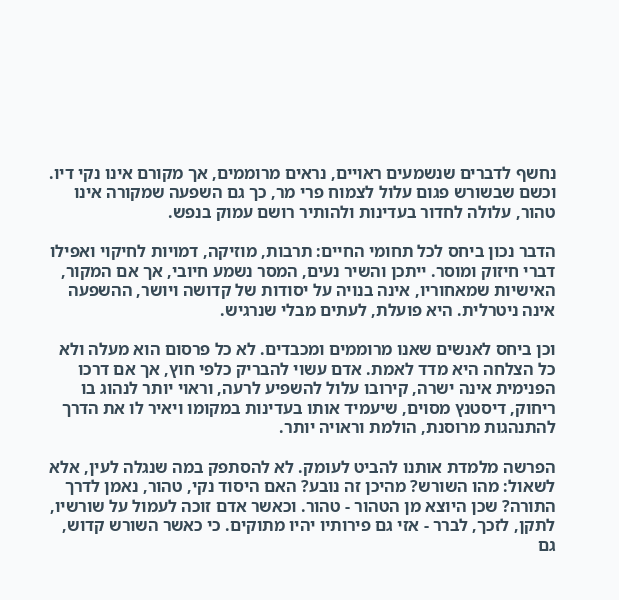נחשף לדברים שנשמעים ראויים, נראים מרוממים, אך מקורם אינו נקי דיו. וכשם שבשורש פגום עלול לצמוח פרי מר, כך גם השפעה שמקורה אינו טהור, עלולה לחדור בעדינות ולהותיר רושם עמוק בנפש.

הדבר נכון ביחס לכל תחומי החיים: תרבות, מוזיקה, דמויות לחיקוי ואפילו דברי חיזוק ומוסר. ייתכן והשיר נעים, המסר נשמע חיובי, אך אם המקור, האישיות שמאחוריו, אינה בנויה על יסודות של קדושה ויושר, ההשפעה אינה ניטרלית. היא פועלת, לעתים מבלי שנרגיש.

וכן ביחס לאנשים שאנו מרוממים ומכבדים. לא כל פרסום הוא מעלה ולא כל הצלחה היא מדד לאמת. אדם עשוי להבריק כלפי חוץ, אך אם דרכו הפנימית אינה ישרה, קירובו עלול להשפיע לרעה, וראוי יותר לנהוג בו ריחוק, דיסטנץ מסוים, שיעמיד אותו בעדינות במקומו ויאיר לו את הדרך להתנהגות מרוסנת, הולמת וראויה יותר.

הפרשה מלמדת אותנו להביט לעומק. לא להסתפק במה שנגלה לעין, אלא לשאול: מהו השורש? מהיכן זה נובע? האם היסוד נקי, טהור, נאמן לדרך התורה? שכן היוצא מן הטהור - טהור. וכאשר אדם זוכה לעמול על שורשיו, לתקן, לזכך, לברר - אזי גם פירותיו יהיו מתוקים. כי כאשר השורש קדוש, גם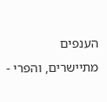הענפים מתיישרים, והפרי -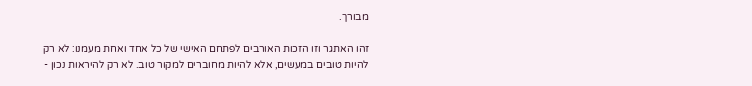מבורך.

זהו האתגר וזו הזכות האורבים לפתחם האישי של כל אחד ואחת מעמנו: לא רק להיות טובים במעשים, אלא להיות מחוברים למקור טוב. לא רק להיראות נכון -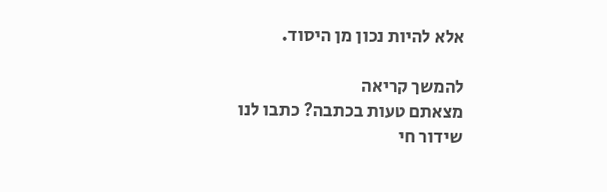אלא להיות נכון מן היסוד.

להמשך קריאה
מצאתם טעות בכתבה? כתבו לנו
שידור חי